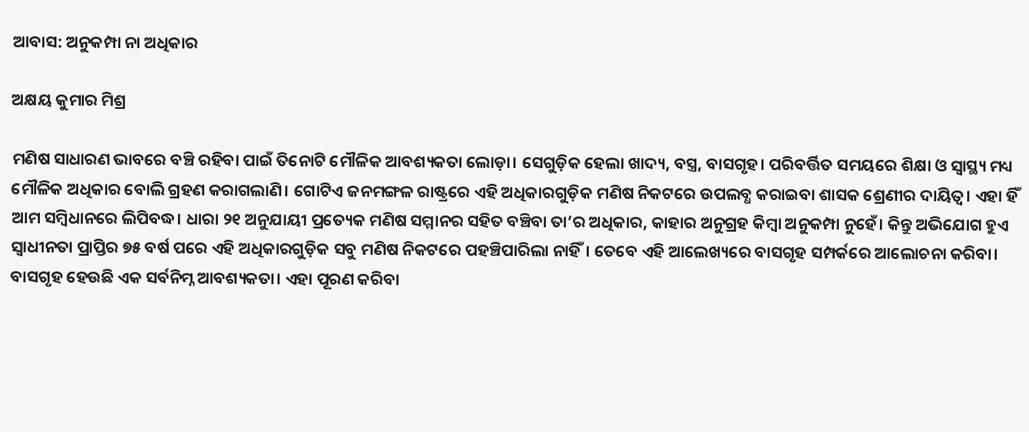ଆବାସ: ଅନୁକମ୍ପା ନା ଅଧିକାର

ଅକ୍ଷୟ କୁମାର ମିଶ୍ର

ମଣିଷ ସାଧାରଣ ଭାବରେ ବଞ୍ଚି ରହିବା ପାଇଁ ତିନୋଟି ମୌଳିକ ଆବଶ୍ୟକତା ଲୋଡ଼ା। ସେଗୁଡ଼ିକ ହେଲା ଖାଦ୍ୟ, ବସ୍ତ୍ର, ବାସଗୃହ। ପରିବର୍ତ୍ତିତ ସମୟରେ ଶିକ୍ଷା ଓ ସ୍ବାସ୍ଥ୍ୟ ମଧ୍ୟ ମୌଳିକ ଅଧିକାର ବୋଲି ଗ୍ରହଣ କରାଗଲାଣି। ଗୋଟିଏ ଜନମଙ୍ଗଳ ରାଷ୍ଟ୍ରରେ ଏହି ଅଧିକାରଗୁଡ଼ିକ ମଣିଷ ନିକଟରେ ଉପଲବ୍ଧ କରାଇବା ଶାସକ ଶ୍ରେଣୀର ଦାୟିତ୍ୱ। ଏହା ହିଁ ଆମ ସମ୍ବିଧାନରେ ଲିପିବଦ୍ଧ। ଧାରା ୨୧ ଅନୁଯାୟୀ ପ୍ରତ୍ୟେକ ମଣିଷ ସମ୍ମାନର ସହିତ ବଞ୍ଚିବା ତା’ର ଅଧିକାର, କାହାର ଅନୁଗ୍ରହ କିମ୍ବା ଅନୁକମ୍ପା ନୁହେଁ। କିନ୍ତୁ ଅଭିଯୋଗ ହୁଏ ସ୍ବାଧୀନତା ପ୍ରାପ୍ତିର ୭୫ ବର୍ଷ ପରେ ଏହି ଅଧିକାରଗୁଡ଼ିକ ସବୁ ମଣିଷ ନିକଟରେ ପହଞ୍ଚିପାରିଲା ନାହିଁ। ତେବେ ଏହି ଆଲେଖ୍ୟରେ ବାସଗୃହ ସମ୍ପର୍କରେ ଆଲୋଚନା କରିବା। ବାସଗୃହ ହେଉଛି ଏକ ସର୍ବନିମ୍ନ ଆବଶ୍ୟକତା। ଏହା ପୂରଣ କରିବା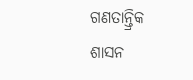ଗଣତାନ୍ତ୍ରିକ ଶାସନ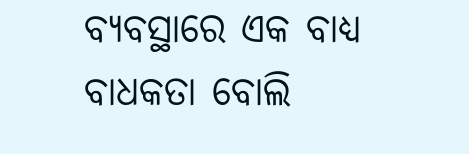ବ୍ୟବସ୍ଥାରେ ଏକ ବାଧ୍ୟ ବାଧକତା ବୋଲି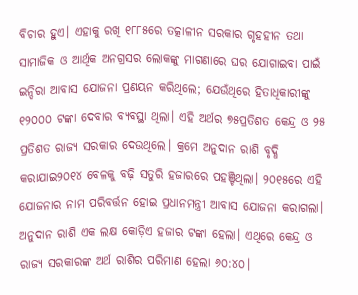ବିଚାର ହୁଏ। ଏହାକୁ ରଖି ୧୮୮୫ରେ ତତ୍କାଳୀନ ସରକାର ଗୃହହୀନ ତଥା ସାମାଜିକ ଓ ଆର୍ଥିକ ଅନଗ୍ରସର ଲୋକଙ୍କୁ ମାଗଣାରେ ଘର ଯୋଗାଇବା ପାଇଁ ଇନ୍ଦିରା ଆବାସ ଯୋଜନା ପ୍ରଣୟନ କରିଥିଲେ; ଯେଉଁଥିରେ ହିତାଧିକାରୀଙ୍କୁ ୧୨୦୦୦ ଟଙ୍କା ଦେବାର ବ୍ୟବସ୍ଥା ଥିଲା। ଏହି ଅର୍ଥର ୭୫ପ୍ରତିଶତ କେନ୍ଦ୍ର ଓ ୨୫ ପ୍ରତିଶତ ରାଜ୍ୟ ସରକାର ଦେଉଥିଲେ। କ୍ରମେ ଅନୁଦାନ ରାଶି ବୃଦ୍ଧି କରାଯାଇ୨୦୧୪ ବେଳକୁ ବଢ଼ି ସତୁରି ହଜାରରେ ପହଞ୍ଚିଥିଲା। ୨୦୧୫ରେ ଏହି ଯୋଜନାର ନାମ ପରିବର୍ତ୍ତନ ହୋଇ ପ୍ରଧାନମନ୍ତ୍ରୀ ଆବାସ ଯୋଜନା କରାଗଲା। ଅନୁଦାନ ରାଶି ଏକ ଲକ୍ଷ କୋଡ଼ିଏ ହଜାର ଟଙ୍କା ହେଲା। ଏଥିରେ କେନ୍ଦ୍ର ଓ ରାଜ୍ୟ ସରକାରଙ୍କ ଅର୍ଥ ରାଶିର ପରିମାଣ ହେଲା ୬୦:୪୦।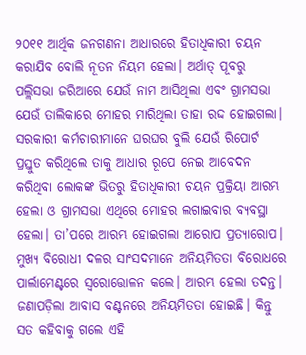୨୦୧୧ ଆର୍ଥିକ ଜନଗଣନା ଆଧାରରେ ହିତାଧିକାରୀ ଚୟନ କରାଯିବ ବୋଲି ନୂତନ ନିୟମ ହେଲା। ଅର୍ଥାତ୍‌ ପୂବରୁ ପଲ୍ଲିସଭା ଜରିଆରେ ଯେଉଁ ନାମ ଆସିଥିଲା ଏବଂ ଗ୍ରାମସଭା ଯେଉଁ ତାଲିକାରେ ମୋହର ମାରିଥିଲା ତାହା ରଦ୍ଦ ହୋଇଗଲା। ସରକାରୀ କର୍ମଚାରୀମାନେ ଘରଘର ବୁଲି ଯେଉଁ ରିପୋର୍ଟ ପ୍ରସ୍ତୁତ କରିଥିଲେ ତାକୁ ଆଧାର ରୂପେ ନେଇ ଆବେଦନ କରିଥିବା ଲୋକଙ୍କ ଭିତରୁ ହିତାଧିକାରୀ ଚୟନ ପ୍ରକ୍ରିୟା ଆରମ୍ଭ ହେଲା ଓ ଗ୍ରାମସଭା ଏଥିରେ ମୋହର ଲଗାଇବାର ବ୍ୟବସ୍ଥା ହେଲା। ତା’ପରେ ଆରମ୍ଭ ହୋଇଗଲା ଆରୋପ ପ୍ରତ୍ୟାରୋପ। ମୁଖ୍ୟ ବିରୋଧୀ ଦଳର ସାଂସଦମାନେ ଅନିୟମିତତା ବିରୋଧରେ ପାର୍ଲାମେଣ୍ଟରେ ସ୍ବରୋତ୍ତୋଳନ କଲେ। ଆରମ୍ଭ ହେଲା ତଦନ୍ତ। ଜଣାପଡ଼ିଲା ଆବାସ ବଣ୍ଟନରେ ଅନିୟମିତତା ହୋଇଛି। କିନ୍ତୁ ସତ କହିବାକୁ ଗଲେ ଏହି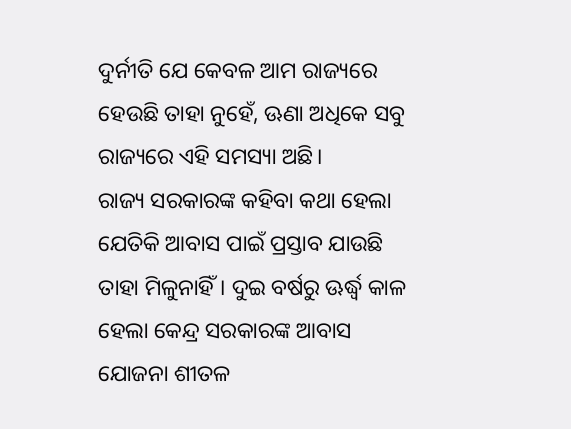ଦୁର୍ନୀତି ଯେ କେବଳ ଆମ ରାଜ୍ୟରେ ହେଉଛି ତାହା ନୁହେଁ, ଊଣା ଅଧିକେ ସବୁ ରାଜ୍ୟରେ ଏହି ସମସ୍ୟା ଅଛି।
ରାଜ୍ୟ ସରକାରଙ୍କ କହିବା କଥା ହେଲା ଯେତିକି ଆବାସ ପାଇଁ ପ୍ରସ୍ତାବ ଯାଉଛି ତାହା ମିଳୁନାହିଁ। ଦୁଇ ବର୍ଷରୁ ଊର୍ଦ୍ଧ୍ୱ କାଳ ହେଲା କେନ୍ଦ୍ର ସରକାରଙ୍କ ଆବାସ ଯୋଜନା ଶୀତଳ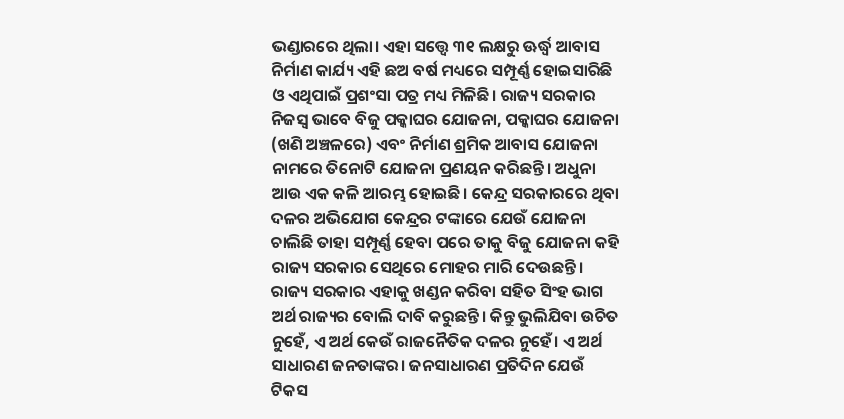ଭଣ୍ଡାରରେ ଥିଲା। ଏହା ସତ୍ତ୍ୱେ ୩୧ ଲକ୍ଷରୁ ଊର୍ଦ୍ଧ୍ୱ ଆବାସ ନିର୍ମାଣ କାର୍ଯ୍ୟ ଏହି ଛଅ ବର୍ଷ ମଧ୍ୟରେ ସମ୍ପୂର୍ଣ୍ଣ ହୋଇସାରିଛି ଓ ଏଥିପାଇଁ ପ୍ରଶଂସା ପତ୍ର ମଧ୍ୟ ମିଳିଛି। ରାଜ୍ୟ ସରକାର ନିଜସ୍ବ ଭାବେ ବିଜୁ ପକ୍କାଘର ଯୋଜନା, ପକ୍କାଘର ଯୋଜନା (ଖଣି ଅଞ୍ଚଳରେ) ଏବଂ ନିର୍ମାଣ ଶ୍ରମିକ ଆବାସ ଯୋଜନା ନାମରେ ତିନୋଟି ଯୋଜନା ପ୍ରଣୟନ କରିଛନ୍ତି। ଅଧୁନା ଆଉ ଏକ କଳି ଆରମ୍ଭ ହୋଇଛି। କେନ୍ଦ୍ର ସରକାରରେ ଥିବା ଦଳର ଅଭିଯୋଗ କେନ୍ଦ୍ରର ଟଙ୍କାରେ ଯେଉଁ ଯୋଜନା ଚାଲିଛି ତାହା ସମ୍ପୂର୍ଣ୍ଣ ହେବା ପରେ ତାକୁ ବିଜୁ ଯୋଜନା କହି ରାଜ୍ୟ ସରକାର ସେଥିରେ ମୋହର ମାରି ଦେଉଛନ୍ତି। ରାଜ୍ୟ ସରକାର ଏହାକୁ ଖଣ୍ଡନ କରିବା ସହିତ ସିଂହ ଭାଗ ଅର୍ଥ ରାଜ୍ୟର ବୋଲି ଦାବି କରୁଛନ୍ତି। କିନ୍ତୁ ଭୁଲିଯିବା ଉଚିତ ନୁହେଁ, ଏ ଅର୍ଥ କେଉଁ ରାଜନୈତିକ ଦଳର ନୁହେଁ। ଏ ଅର୍ଥ ସାଧାରଣ ଜନତାଙ୍କର। ଜନସାଧାରଣ ପ୍ରତିଦିନ ଯେଉଁ ଟିକସ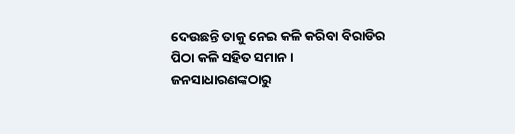ଦେଉଛନ୍ତି ତାକୁ ନେଇ କଳି କରିବା ବିରାଡିର ପିଠା କଳି ସହିତ ସମାନ। ଜନସାଧାରଣଙ୍କଠାରୁ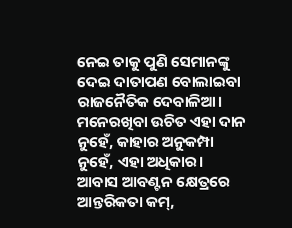ନେଇ ତାକୁ ପୁଣି ସେମାନଙ୍କୁ ଦେଇ ଦାତାପଣ ବୋଲାଇବା ରାଜନୈତିକ ଦେବାଳିଆ। ମନେରଖିବା ଉଚିତ ଏହା ଦାନ ନୁହେଁ, କାହାର ଅନୁକମ୍ପା ନୁହେଁ, ଏହା ଅଧିକାର।
ଆବାସ ଆବଣ୍ଟନ କ୍ଷେତ୍ରରେ ଆନ୍ତରିକତା କମ୍‌,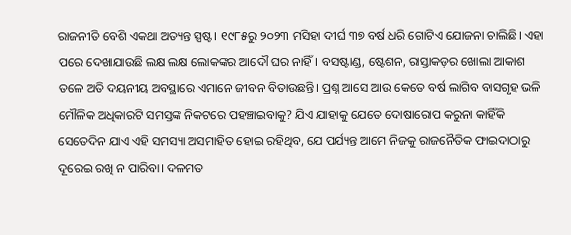ରାଜନୀତି ବେଶି ଏକଥା ଅତ୍ୟନ୍ତ ସ୍ପଷ୍ଟ। ୧୯୮୫ରୁ ୨୦୨୩ ମସିହା ଦୀର୍ଘ ୩୭ ବର୍ଷ ଧରି ଗୋଟିଏ ଯୋଜନା ଚାଲିଛି। ଏହା ପରେ ଦେଖାଯାଉଛି ଲକ୍ଷ ଲକ୍ଷ ଲୋକଙ୍କର ଆଦୌ ଘର ନାହିଁ। ବସଷ୍ଟାଣ୍ଡ, ଷ୍ଟେଶନ, ରାସ୍ତାକଡ଼ର ଖୋଲା ଆକାଶ ତଳେ ଅତି ଦୟନୀୟ ଅବସ୍ଥାରେ ଏମାନେ ଜୀବନ ବିତାଉଛନ୍ତି। ପ୍ରଶ୍ନ ଆସେ ଆଉ କେତେ ବର୍ଷ ଲାଗିବ ବାସଗୃହ ଭଳି ମୌଳିକ ଅଧିକାରଟି ସମସ୍ତଙ୍କ ନିକଟରେ ପହଞ୍ଚାଇବାକୁ? ଯିଏ ଯାହାକୁ ଯେତେ ଦୋଷାରୋପ କରୁନା କାହିଁକି ସେତେଦିନ ଯାଏ ଏହି ସମସ୍ୟା ଅସମାହିତ ହୋଇ ରହିଥିବ, ଯେ ପର୍ଯ୍ୟନ୍ତ ଆମେ ନିଜକୁ ରାଜନୈତିକ ଫାଇଦାଠାରୁ ଦୂରେଇ ରଖି ନ ପାରିବା। ଦଳମତ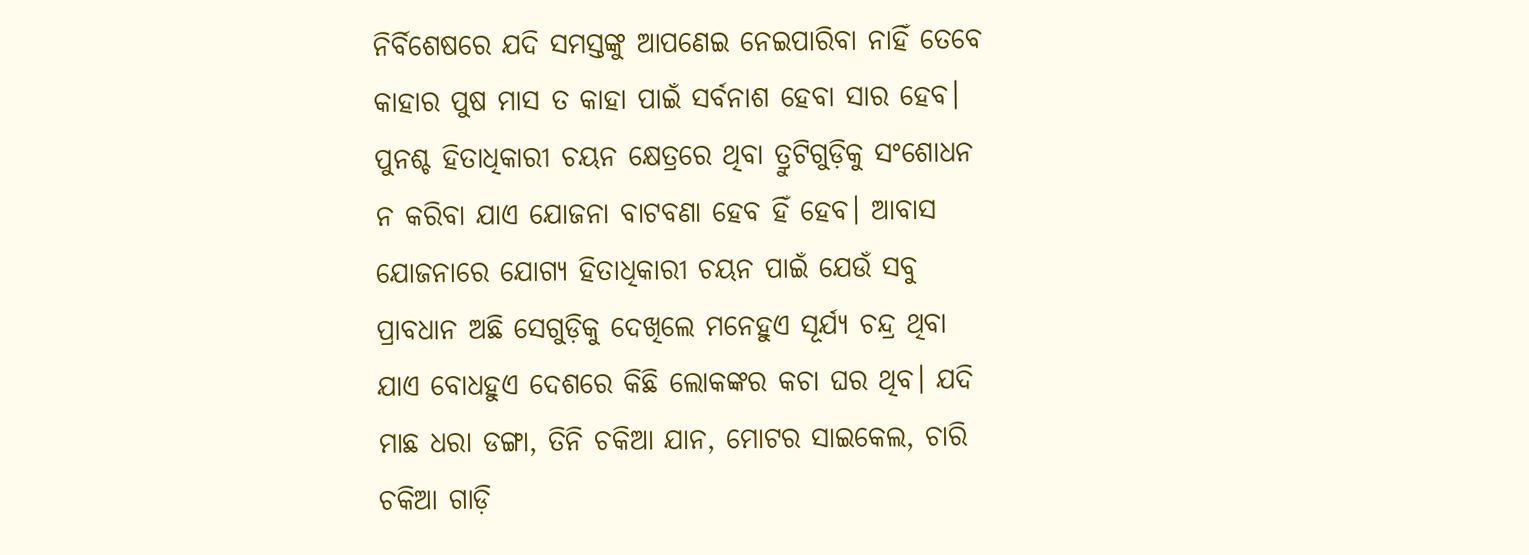ନିର୍ବିଶେଷରେ ଯଦି ସମସ୍ତଙ୍କୁ ଆପଣେଇ ନେଇପାରିବା ନାହିଁ ତେବେ କାହାର ପୁଷ ମାସ ତ କାହା ପାଇଁ ସର୍ବନାଶ ହେବା ସାର ହେବ। ପୁନଶ୍ଚ ହିତାଧିକାରୀ ଚୟନ କ୍ଷେତ୍ରରେ ଥିବା ତ୍ରୁଟିଗୁଡ଼ିକୁ ସଂଶୋଧନ ନ କରିବା ଯାଏ ଯୋଜନା ବାଟବଣା ହେବ ହିଁ ହେବ। ଆବାସ ଯୋଜନାରେ ଯୋଗ୍ୟ ହିତାଧିକାରୀ ଚୟନ ପାଇଁ ଯେଉଁ ସବୁ ପ୍ରାବଧାନ ଅଛି ସେଗୁଡ଼ିକୁ ଦେଖିଲେ ମନେହୁଏ ସୂର୍ଯ୍ୟ ଚନ୍ଦ୍ର ଥିବା ଯାଏ ବୋଧହୁଏ ଦେଶରେ କିଛି ଲୋକଙ୍କର କଚା ଘର ଥିବ। ଯଦି ମାଛ ଧରା ଡଙ୍ଗା, ତିନି ଚକିଆ ଯାନ, ମୋଟର ସାଇକେଲ, ଚାରି ଚକିଆ ଗାଡ଼ି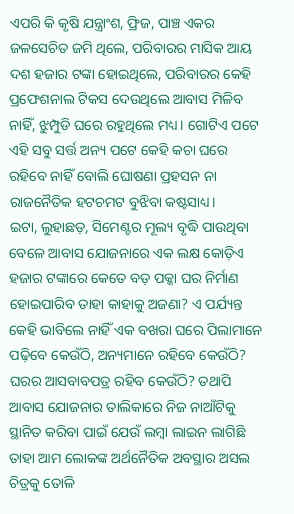ଏପରି କି କୃଷି ଯନ୍ତ୍ରାଂଶ, ଫ୍ରିଜ, ପାଞ୍ଚ ଏକର ଜଳସେଚିତ ଜମି ଥିଲେ, ପରିବାରର ମାସିକ ଆୟ ଦଶ ହଜାର ଟଙ୍କା ହୋଇଥିଲେ, ପରିବାରର କେହି ପ୍ରଫେଶନାଲ ଟିକସ ଦେଉଥିଲେ ଆବାସ ମିଳିବ ନାହିଁ, ଝୁମ୍ପୁଡି ଘରେ ରହୁଥିଲେ ମଧ୍ୟ। ଗୋଟିଏ ପଟେ ଏହି ସବୁ ସର୍ତ୍ତ ଅନ୍ୟ ପଟେ କେହି କଚା ଘରେ ରହିବେ ନାହିଁ ବୋଲି ଘୋଷଣା ପ୍ରହସନ ନା ରାଜନୈତିକ ହଟଚମଟ ବୁଝିବା କଷ୍ଟସାଧ୍ୟ।
ଇଟା, ଲୁହାଛଡ଼, ସିମେଣ୍ଟର ମୂଲ୍ୟ ବୃଦ୍ଧି ପାଉଥିବା ବେଳେ ଆବାସ ଯୋଜନାରେ ଏକ ଲକ୍ଷ କୋଡ଼ିଏ ହଜାର ଟଙ୍କାରେ କେତେ ବଡ଼ ପକ୍କା ଘର ନିର୍ମାଣ ହୋଇପାରିବ ତାହା କାହାକୁ ଅଜଣା? ଏ ପର୍ଯ୍ୟନ୍ତ କେହି ଭାବିଲେ ନାହିଁ ଏକ ବଖରା ଘରେ ପିଲାମାନେ ପଢ଼ିବେ କେଉଁଠି, ଅନ୍ୟମାନେ ରହିବେ କେଉଁଠି? ଘରର ଆସବାବପତ୍ର ରହିବ କେଉଁଠି? ତଥାପି ଆବାସ ଯୋଜନାର ତାଲିକାରେ ନିଜ ନାଆଁଟିକୁ ସ୍ଥାନିତ କରିବା ପାଇଁ ଯେଉଁ ଲମ୍ବା ଲାଇନ ଲାଗିଛି ତାହା ଆମ ଲୋକଙ୍କ ଅର୍ଥନୈତିକ ଅବସ୍ଥାର ଅସଲ ଚିତ୍ରକୁ ତୋଳି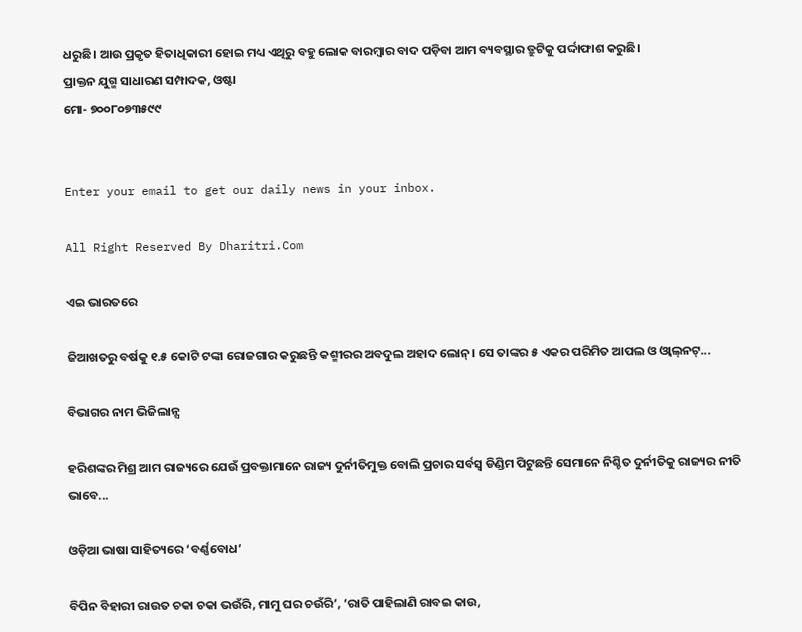ଧରୁଛି। ଆଉ ପ୍ରକୃତ ହିତାଧିକାରୀ ହୋଇ ମଧ୍ୟ ଏଥିରୁ ବହୁ ଲୋକ ବାରମ୍ବାର ବାଦ ପଡ଼ିବା ଆମ ବ୍ୟବସ୍ଥାର ତ୍ରୁଟିକୁ ପର୍ଦ୍ଦାଫାଶ କରୁଛି।
ପ୍ରାକ୍ତନ ଯୁଗ୍ମ ସାଧାରଣ ସମ୍ପାଦକ, ଓଷ୍ଟା
ମୋ- ୭୦୦୮୦୭୩୫୯୯


Enter your email to get our daily news in your inbox.

All Right Reserved By Dharitri.Com

ଏଇ ଭାରତରେ

ଜିଆଖତରୁ ବର୍ଷକୁ ୧.୫ କୋଟି ଟଙ୍କା ରୋଜଗାର କରୁଛନ୍ତି କଶ୍ମୀରର ଅବଦୁଲ ଅହାଦ ଲୋନ୍‌। ସେ ତାଙ୍କର ୫ ଏକର ପରିମିତ ଆପଲ ଓ ଓ୍ବାଲ୍‌ନଟ୍‌...

ବିଭାଗର ନାମ ଭିଜିଲାନ୍ସ

ହରିଶଙ୍କର ମିଶ୍ର ଆମ ରାଜ୍ୟରେ ଯେଉଁ ପ୍ରବକ୍ତାମାନେ ରାଜ୍ୟ ଦୁର୍ନୀତିମୁକ୍ତ ବୋଲି ପ୍ରଚାର ସର୍ବସ୍ବ ଡିଣ୍ଡିମ ପିଟୁଛନ୍ତି ସେମାନେ ନିଶ୍ଚିତ ଦୁର୍ନୀତିକୁ ରାଜ୍ୟର ନୀତି ଭାବେ...

ଓଡ଼ିଆ ଭାଷା ସାହିତ୍ୟରେ ‘ବର୍ଣ୍ଣବୋଧ’

ବିପିନ ବିହାରୀ ରାଉତ ଚକା ଚକା ଭଉଁରି, ମାମୁ ଘର ଚଉଁରି’, ‘ରାତି ପାହିଲାଣି ରାବଇ କାଉ,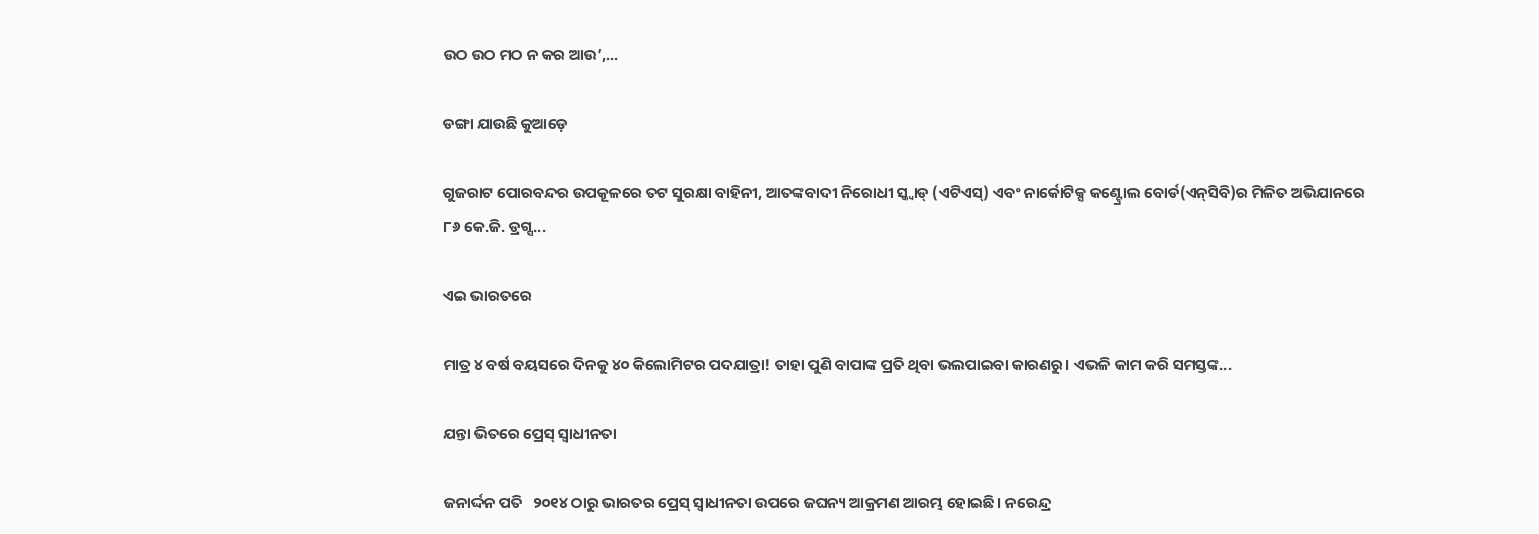ଉଠ ଉଠ ମଠ ନ କର ଆଉ’,...

ଡଙ୍ଗା ଯାଉଛି କୁଆଡ଼େ

ଗୁଜରାଟ ପୋରବନ୍ଦର ଉପକୂଳରେ ତଟ ସୁରକ୍ଷା ବାହିନୀ, ଆତଙ୍କବାଦୀ ନିରୋଧୀ ସ୍କ୍ବାଡ୍‌ (ଏଟିଏସ୍‌) ଏବଂ ନାର୍କୋଟିକ୍ସ କଣ୍ଟ୍ରୋଲ ବୋର୍ଡ(ଏନ୍‌ସିବି)ର ମିଳିତ ଅଭିଯାନରେ ୮୬ କେ.ଜି. ଡ୍ରଗ୍ସ...

ଏଇ ଭାରତରେ

ମାତ୍ର ୪ ବର୍ଷ ବୟସରେ ଦିନକୁ ୪୦ କିଲୋମିଟର ପଦଯାତ୍ରା! ତାହା ପୁଣି ବାପାଙ୍କ ପ୍ରତି ଥିବା ଭଲପାଇବା କାରଣରୁ। ଏଭଳି କାମ କରି ସମସ୍ତଙ୍କ...

ଯନ୍ତା ଭିତରେ ପ୍ରେସ୍‌ ସ୍ବାଧୀନତା

ଜନାର୍ଦ୍ଦନ ପତି   ୨୦୧୪ ଠାରୁ ଭାରତର ପ୍ରେସ୍‌ ସ୍ବାଧୀନତା ଉପରେ ଜଘନ୍ୟ ଆକ୍ରମଣ ଆରମ୍ଭ ହୋଇଛି। ନରେନ୍ଦ୍ର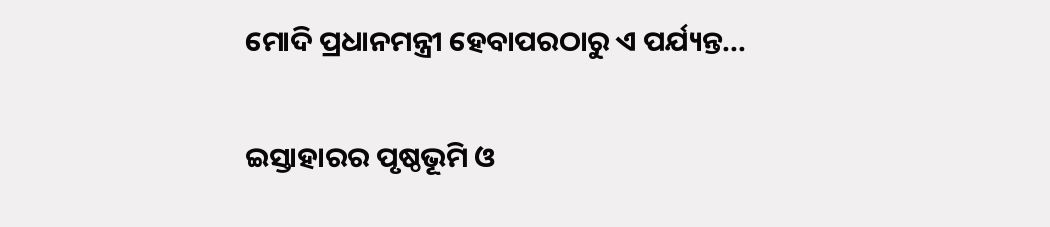ମୋଦି ପ୍ରଧାନମନ୍ତ୍ରୀ ହେବାପରଠାରୁ ଏ ପର୍ଯ୍ୟନ୍ତ...

ଇସ୍ତାହାରର ପୃଷ୍ଠଭୂମି ଓ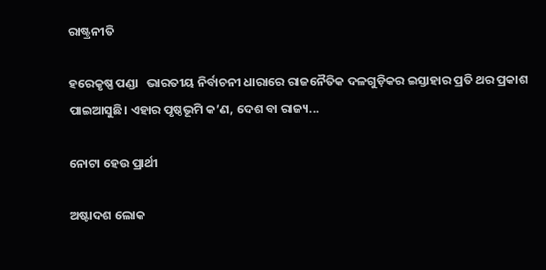ରାଷ୍ଟ୍ରନୀତି

ହରେକୃଷ୍ଣ ପଣ୍ଡା   ଭାରତୀୟ ନିର୍ବାଚନୀ ଧାରାରେ ରାଜନୈତିକ ଦଳଗୁଡ଼ିକର ଇସ୍ତାହାର ପ୍ରତି ଥର ପ୍ରକାଶ ପାଇଆସୁଛି। ଏହାର ପୃଷ୍ଠଭୂମି କ’ଣ, ଦେଶ ବା ରାଜ୍ୟ...

ନୋଟା ହେଉ ପ୍ରାର୍ଥୀ

ଅଷ୍ଟାଦଶ ଲୋକ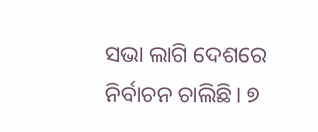ସଭା ଲାଗି ଦେଶରେ ନିର୍ବାଚନ ଚାଲିଛି। ୭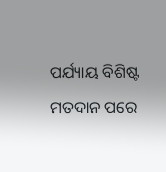ପର୍ଯ୍ୟାୟ ବିଶିଷ୍ଟ ମତଦାନ ପରେ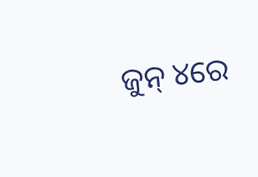ଜୁନ୍‌ ୪ରେ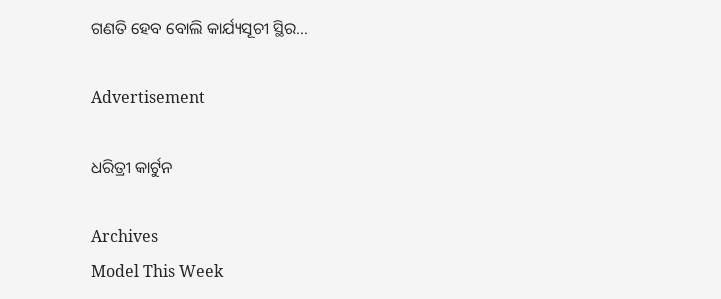ଗଣତି ହେବ ବୋଲି କାର୍ଯ୍ୟସୂଚୀ ସ୍ଥିର...

Advertisement

ଧରିତ୍ରୀ କାର୍ଟୁନ

Archives
Model This Week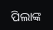ପିଲାଙ୍କ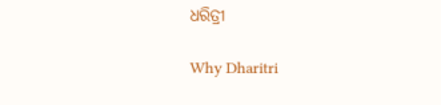ଧରିତ୍ରୀ

Why Dharitri